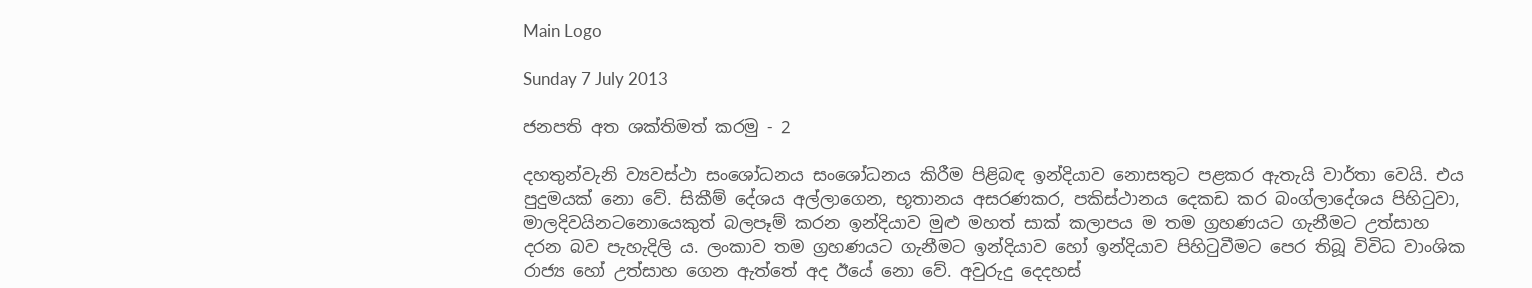Main Logo

Sunday 7 July 2013

ජනපති අත ශක්තිමත් කරමු - 2

දහතුන්වැනි ව්‍යවස්ථා සංශෝධනය සංශෝධනය කිරීම පිළිබඳ ඉන්දියාව නොසතුට පළකර ඇතැයි වාර්තා වෙයි. එය පුදුමයක් නො වේ. සිකීම් දේශය අල්ලාගෙන, භූතානය අසරණකර, පකිස්ථානය දෙකඩ කර බංග්ලාදේශය පිහිටුවා, මාලදිවයිනටනොයෙකුත් බලපෑම් කරන ඉන්දියාව මුළු මහත් සාක් කලාපය ම තම ග්‍රහණයට ගැනීමට උත්සාහ දරන බව පැහැදිලි ය. ලංකාව තම ග්‍රහණයට ගැනීමට ඉන්දියාව හෝ ඉන්දියාව පිහිටුවීමට පෙර තිබූ විවිධ වාංශික රාජ්‍ය හෝ උත්සාහ ගෙන ඇත්තේ අද ඊයේ නො වේ. අවුරුදු දෙදහස්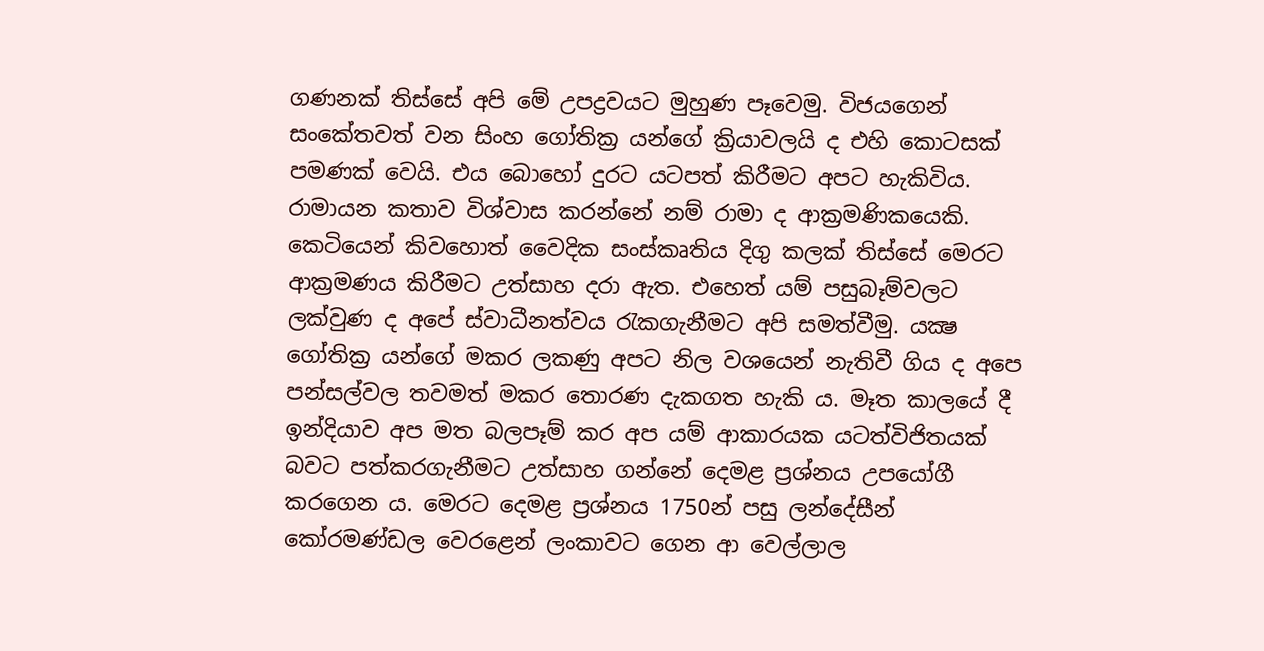ගණනක් තිස්සේ අපි මේ උපද්‍රවයට මුහුණ පෑවෙමු. විජයගෙන් සංකේතවත් වන සිංහ ගෝතික්‍ර යන්ගේ ක්‍රියාවලයි ද එහි කොටසක් පමණක් වෙයි. එය බොහෝ දුරට යටපත් කිරීමට අපට හැකිවිය. රාමායන කතාව විශ්වාස කරන්නේ නම් රාමා ද ආක්‍රමණිකයෙකි. කෙටියෙන් කිවහොත් වෛදික සංස්කෘතිය දිගු කලක් තිස්සේ මෙරට ආක්‍රමණය කිරීමට උත්සාහ දරා ඇත. එහෙත් යම් පසුබෑම්වලට ලක්වුණ ද අපේ ස්වාධීනත්වය රැකගැනීමට අපි සමත්වීමු. යක්‍ෂ ගෝතික්‍ර යන්ගේ මකර ලකණු අපට නිල වශයෙන් නැතිවී ගිය ද අපෙ පන්සල්වල තවමත් මකර තොරණ දැකගත හැකි ය. මෑත කාලයේ දී ඉන්දියාව අප මත බලපෑම් කර අප යම් ආකාරයක යටත්විජිතයක් බවට පත්කරගැනීමට උත්සාහ ගන්නේ දෙමළ ප්‍රශ්නය උපයෝගී කරගෙන ය. මෙරට දෙමළ ප්‍රශ්නය 1750න් පසු ලන්දේසීන් කෝරමණ්ඩල වෙරළෙන් ලංකාවට ගෙන ආ වෙල්ලාල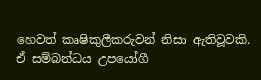හෙවත් කෘෂිකුලීකරුවන් නිසා ඇතිවූවකි. ඒ සම්බන්ධය උපයෝගී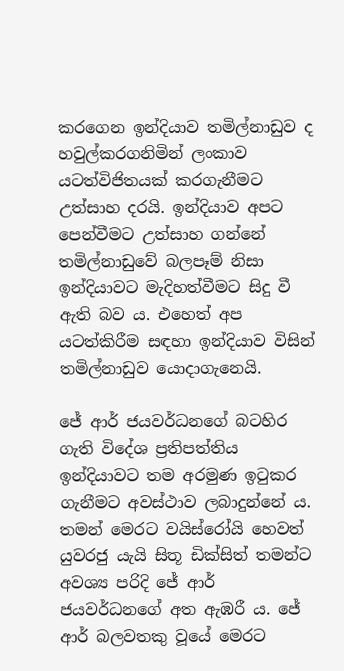කරගෙන ඉන්දියාව තමිල්නාඩුව ද හවුල්කරගනිමින් ලංකාව යටත්විජිතයක් කරගැනීමට උත්සාහ දරයි. ඉන්දියාව අපට පෙන්වීමට උත්සාහ ගන්නේ තමිල්නාඩුවේ බලපෑම් නිසා ඉන්දියාවට මැදිහත්වීමට සිදු වී ඇති බව ය. එහෙත් අප යටත්කිරීම සඳහා ඉන්දියාව විසින් තමිල්නාඩුව යොදාගැනෙයි.

ජේ ආර් ජයවර්ධනගේ බටහිර ගැති විදේශ ප්‍රතිපත්තිය ඉන්දියාවට තම අරමුණ ඉටුකර ගැනීමට අවස්ථාව ලබාදුන්නේ ය. තමන් මෙරට වයිස්රෝයි හෙවත් යුවරජු යැයි සිතූ ඩික්සිත් තමන්ට අවශ්‍ය පරිදි ජේ ආර් ජයවර්ධනගේ අත ඇඹරී ය. ජේ ආර් බලවතකු වූයේ මෙරට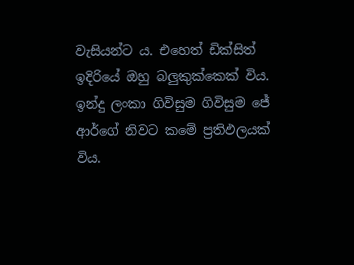වැසියන්ට ය. එහෙත් ඩික්සිත් ඉදිරියේ ඔහු බලුකුක්කෙක් විය. ඉන්දු ලංකා ගිවිසුම ගිවිසුම ජේ ආර්ගේ නිවට කමේ ප්‍රතිඵලයක් විය.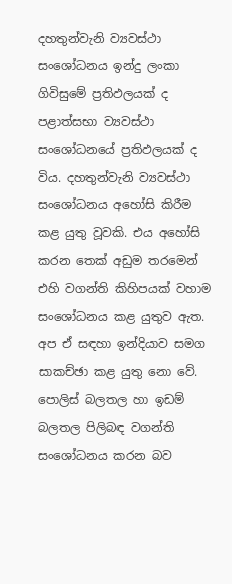දහතුන්වැනි ව්‍යවස්ථා සංශෝධනය ඉන්දු ලංකා ගිවිසුමේ ප්‍රතිඵලයක් ද පළාත්සභා ව්‍යවස්ථා සංශෝධනයේ ප්‍රතිඵලයක් ද විය. දහතුන්වැනි ව්‍යවස්ථා සංශෝධනය අහෝසි කිරීම කළ යුතු වූවකි. එය අහෝසි කරන තෙක් අඩුම තරමෙන් එහි වගන්ති කිහිපයක් වහාම සංශෝධනය කළ යුතුව ඇත. අප ඒ සඳහා ඉන්දියාව සමග සාකච්ඡා කළ යුතු නො වේ. පොලිස් බලතල හා ඉඩම් බලතල පිලිබඳ වගන්ති සංශෝධනය කරන බව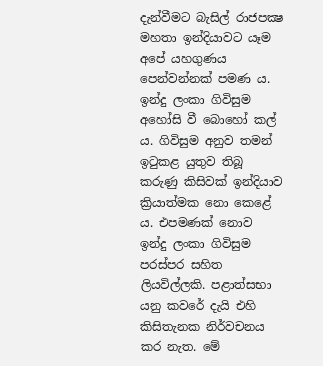දැන්වීමට බැසිල් රාජපක්‍ෂ මහතා ඉන්දියාවට යෑම අපේ යහගුණය පෙන්වන්නක් පමණ ය. ඉන්දු ලංකා ගිවිසුම අහෝසි වී බොහෝ කල් ය. ගිවිසුම අනුව තමන් ඉටුකළ යුතුව තිබූ කරුණු කිසිවක් ඉන්දියාව ක්‍රියාත්මක නො කෙළේ ය. එපමණක් නොව ඉන්දු ලංකා ගිවිසුම පරස්පර සහිත ලියවිල්ලකි. පළාත්සභා යනු කවරේ දැයි එහි කිසිතැනක නිර්වචනය කර නැත. මේ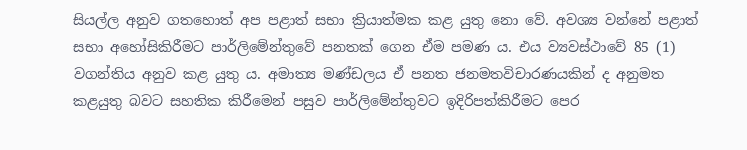සියල්ල අනුව ගතහොත් අප පළාත් සභා ක්‍රියාත්මක කළ යුතු නො වේ. අවශ්‍ය වන්නේ පළාත් සභා අහෝසිකිරීමට පාර්ලිමේන්තුවේ පනතක් ගෙන ඒම පමණ ය. එය ව්‍යවස්ථාවේ 85 (1) වගන්තිය අනුව කළ යුතු ය. අමාත්‍ය මණ්ඩලය ඒ පනත ජනමතවිචාරණයකින් ද අනුමත කළයුතු බවට සහතික කිරීමෙන් පසුව පාර්ලිමේන්තුවට ඉදිරිපත්කිරීමට පෙර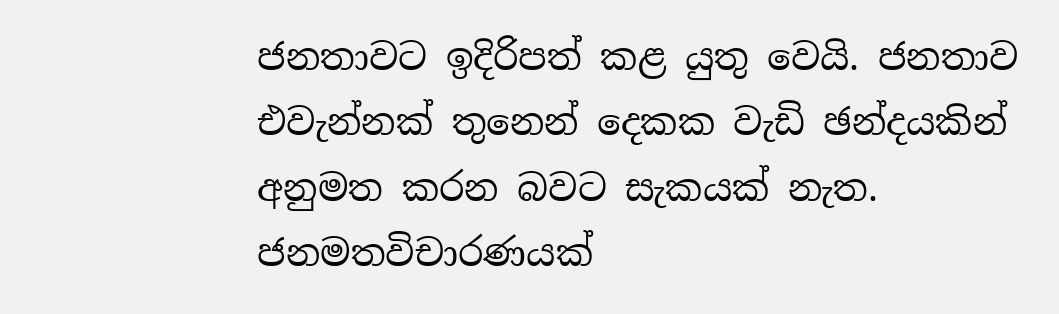ජනතාවට ඉදිරිපත් කළ යුතු වෙයි. ජනතාව එවැන්නක් තුනෙන් දෙකක වැඩි ඡන්දයකින් අනුමත කරන බවට සැකයක් නැත. ජනමතවිචාරණයක්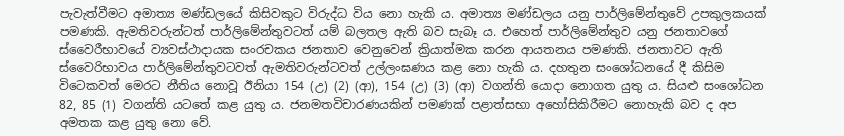පැවැත්වීමට අමාත්‍ය මණ්ඩලයේ කිසිවකුට විරුද්ධ විය නො හැකි ය. අමාත්‍ය මණ්ඩලය යනු පාර්ලිමේන්තුවේ උපකුලකයක් පමණකි. ඇමතිවරුන්ටත් පාර්ලිමේන්තුවටත් යම් බලතල ඇති බව සැබෑ ය. එහෙත් පාර්ලිමේන්තුව යනු ජනතාවගේ ස්වෛරීභාවයේ ව්‍යවස්ථාදායක සංරචකය ජනතාව වෙනුවෙන් ක්‍රියාත්මක කරන ආයතනය පමණකි. ජනතාවට ඇති ස්වෛරිභාවය පාර්ලිමේන්තුවටවත් ඇමතිවරුන්ටවත් උල්ලංඝණය කළ නො හැකි ය. දහතුන සංශෝධනයේ දී කිසිම විටෙකවත් මෙරට නීතිය නොවූ ඊනියා 154 (උ) (2) (ආ), 154 (උ) (3) (ආ) වගන්ති යොදා නොගත යුතු ය. සියළු සංශෝධන 82, 85 (1) වගන්ති යටතේ කළ යුතු ය. ජනමතවිචාරණයකින් පමණක් පළාත්සභා අහෝසිකිරීමට නොහැකි බව ද අප අමතක කළ යුතු නො වේ.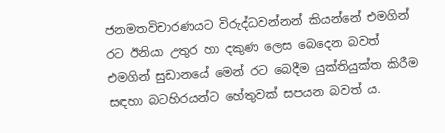ජනමතවිචාරණයට විරුද්ධවන්නන් කියන්නේ එමගින් රට ඊනියා උතුර හා දකුණ ලෙස බෙදෙන බවත් එමගින් සුඩානයේ මෙන් රට බෙදීම යුක්තියුක්ත කිරීම සඳහා බටහිරයන්ට හේතුවක් සපයන බවත් ය.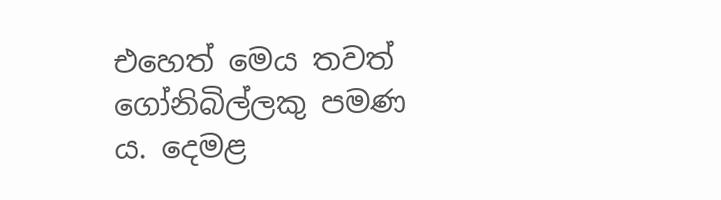එහෙත් මෙය තවත් ගෝනිබිල්ලකු පමණ ය. දෙමළ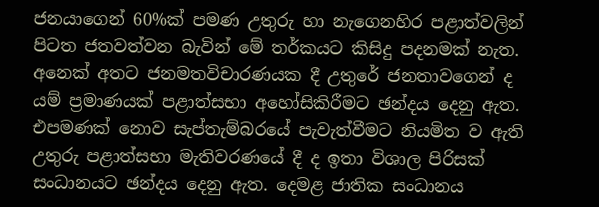ජනයාගෙන් 60%ක් පමණ උතුරු හා නැගෙනහිර පළාත්වලින් පිටත ජතවත්වන බැවින් මේ තර්කයට කිසිදු පදනමක් නැත. අනෙක් අතට ජනමතවිචාරණයක දී උතුරේ ජනතාවගෙන් ද යම් ප්‍රමාණයක් පළාත්සභා අහෝසිකිරීමට ඡන්දය දෙනු ඇත. එපමණක් නොව සැප්තැම්බරයේ පැවැත්වීමට නියමිත ව ඇති උතුරු පළාත්සභා මැතිවරණයේ දී ද ඉතා විශාල පිරිසක් සංධානයට ඡන්දය දෙනු ඇත. දෙමළ ජාතික සංධානය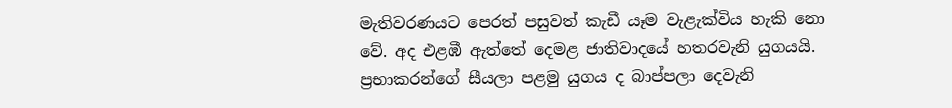මැතිවරණයට පෙරත් පසුවත් කැඩී යෑම වැළැක්විය හැකි නො වේ. අද එළඹී ඇත්තේ දෙමළ ජාතිවාදයේ හතරවැනි යුගයයි. ප්‍රභාකරන්ගේ සීයලා පළමු යුගය ද බාප්පලා දෙවැනි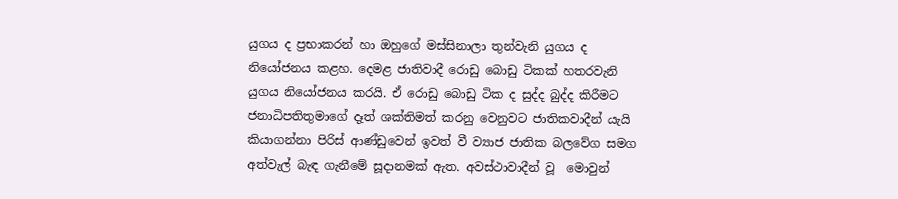යුගය ද ප්‍රභාකරන් හා ඔහුගේ මස්සිනාලා තුන්වැනි යුගය ද නියෝජනය කළහ. දෙමළ ජාතිවාදී රොඩු බොඩු ටිකක් හතරවැනි යුගය නියෝජනය කරයි. ඒ රොඩු බොඩු ටික ද සුද්ද බුද්ද කිරීමට ජනාධිපතිතුමාගේ දෑත් ශක්තිමත් කරනු වෙනුවට ජාතිකවාදීන් යැයි කියාගන්නා පිරිස් ආණ්ඩුවෙන් ඉවත් වී ව්‍යාජ ජාතික බලවේග සමග අත්වැල් බැඳ ගැනීමේ සූදානමක් ඇත. අවස්ථාවාදීන් වූ  මොවුන්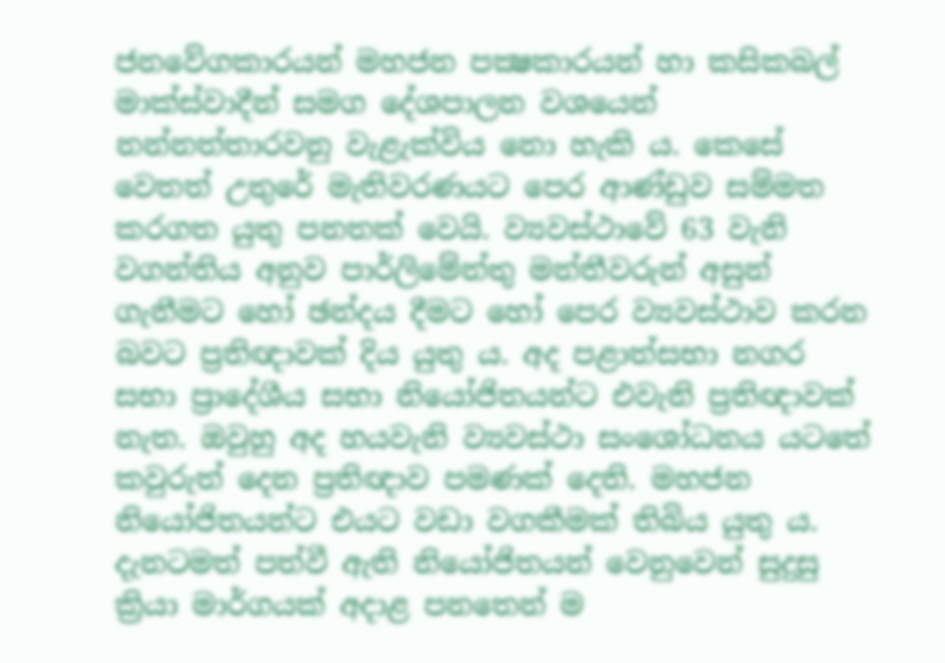ජනවේගකාරයන් මහජන පක්‍ෂකාරයන් හා කසිකබල් මාක්ස්වාදීන් සමග දේශපාලන වශයෙන් නන්නත්තාරවනු වැළැක්විය නො හැකි ය. කෙසේ වෙතත් උතුරේ මැතිවරණයට පෙර ආණ්ඩුව සම්මත කරගත යුතු පනතක් වෙයි. ව්‍යවස්ථාවේ 63 වැනි වගන්තිය අනුව පාර්ලිමේන්තු මන්තීවරුන් අසුන් ගැනීමට හෝ ඡන්දය දීමට හෝ පෙර ව්‍යවස්ථාව කරන බවට ප්‍රතිඥාවක් දිය යුතු ය. අද පළාත්සභා නගර සභා ප්‍රාදේශීය සභා නියෝජිතයන්ට එවැනි ප්‍රතිඥාවක් නැත. ඔවුහු අද හයවැනි ව්‍යවස්ථා සංශෝධනය යටතේ කවුරුත් දෙන ප්‍රතිඥාව පමණක් දෙති. මහජන නියෝජිතයන්ට එයට වඩා වගකීමක් තිබිය යුතු ය. දැනටමත් පත්වී ඇති නියෝජිතයන් වෙනුවෙන් සුදුසු ක්‍රියා මාර්ගයක් අදාළ පනතෙන් ම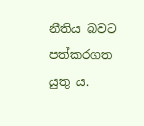නීතිය බවට පත්කරගත යුතු ය.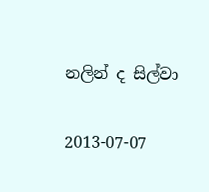නලින් ද සිල්වා

2013-07-07